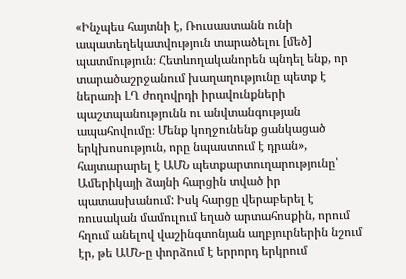«Ինչպես հայտնի է, Ռուսաստանն ունի ապատեղեկատվություն տարածելու [մեծ] պատմություն։ Հետևողականորեն պնդել ենք, որ տարածաշրջանում խաղաղությունը պետք է ներառի ԼՂ ժողովրդի իրավունքների պաշտպանությունն ու անվտանգության ապահովումը։ Մենք կողջունենք ցանկացած երկխոսություն, որը նպաստում է դրան», հայտարարել է ԱՄՆ պետքարտուղարությունը՝ Ամերիկայի ձայնի հարցին տված իր պատասխանում: Իսկ հարցը վերաբերել է ռուսական մամուլում եղած արտահոսքին, որում հղում անելով վաշինգտոնյան աղբյուրներին նշում էր, թե ԱՄՆ-ը փորձում է երրորդ երկրում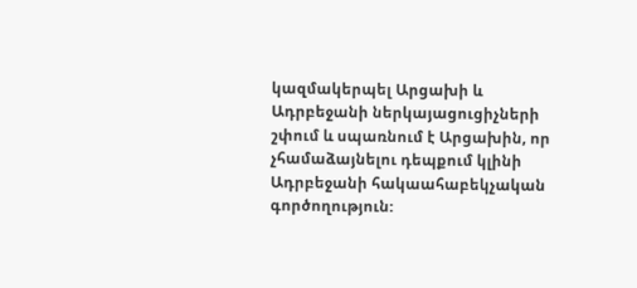կազմակերպել Արցախի և Ադրբեջանի ներկայացուցիչների շփում և սպառնում է Արցախին, որ չհամաձայնելու դեպքում կլինի Ադրբեջանի հակաահաբեկչական գործողություն: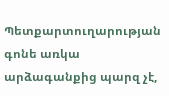Պետքարտուղարության գոնե առկա արձագանքից պարզ չէ,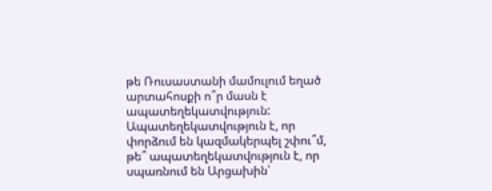թե Ռուսաստանի մամուլում եղած արտահոսքի ո՞ր մասն է ապատեղեկատվություն: Ապատեղեկատվություն է, որ փորձում են կազմակերպել շփու՞մ, թե՞ ապատեղեկատվություն է, որ սպառնում են Արցախին՝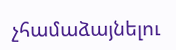չհամաձայնելու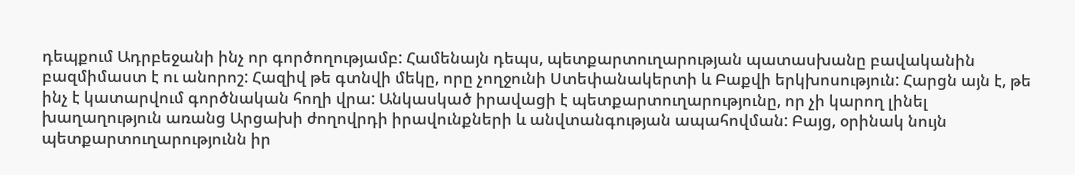դեպքում Ադրբեջանի ինչ որ գործողությամբ: Համենայն դեպս, պետքարտուղարության պատասխանը բավականին բազմիմաստ է ու անորոշ: Հազիվ թե գտնվի մեկը, որը չողջունի Ստեփանակերտի և Բաքվի երկխոսություն: Հարցն այն է, թե ինչ է կատարվում գործնական հողի վրա: Անկասկած իրավացի է պետքարտուղարությունը, որ չի կարող լինել խաղաղություն առանց Արցախի ժողովրդի իրավունքների և անվտանգության ապահովման: Բայց, օրինակ նույն պետքարտուղարությունն իր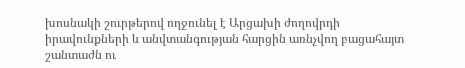խոսնակի շուրթերով ողջունել է Արցախի ժողովրդի իրավունքների և անվտանգության հարցին առնչվող բացահայտ շանտաժն ու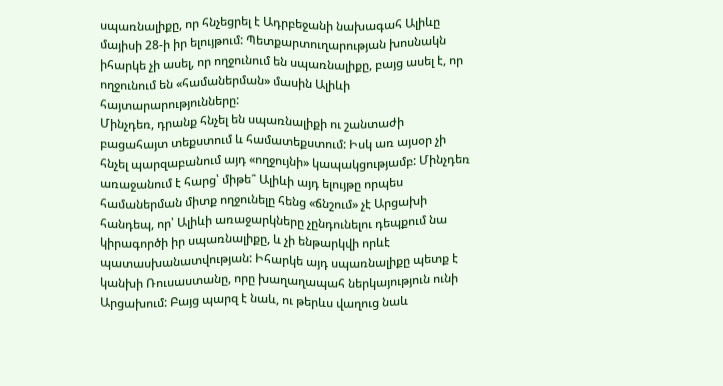սպառնալիքը, որ հնչեցրել է Ադրբեջանի նախագահ Ալիևը մայիսի 28-ի իր ելույթում: Պետքարտուղարության խոսնակն իհարկե չի ասել, որ ողջունում են սպառնալիքը, բայց ասել է, որ ողջունում են «համաներման» մասին Ալիևի հայտարարությունները:
Մինչդեռ, դրանք հնչել են սպառնալիքի ու շանտաժի բացահայտ տեքստում և համատեքստում: Իսկ առ այսօր չի հնչել պարզաբանում այդ «ողջույնի» կապակցությամբ: Մինչդեռ առաջանում է հարց՝ միթե՞ Ալիևի այդ ելույթը որպես համաներման միտք ողջունելը հենց «ճնշում» չէ Արցախի հանդեպ, որ՝ Ալիևի առաջարկները չընդունելու դեպքում նա կիրագործի իր սպառնալիքը, և չի ենթարկվի որևէ պատասխանատվության: Իհարկե այդ սպառնալիքը պետք է կանխի Ռուսաստանը, որը խաղաղապահ ներկայություն ունի Արցախում: Բայց պարզ է նաև, ու թերևս վաղուց նաև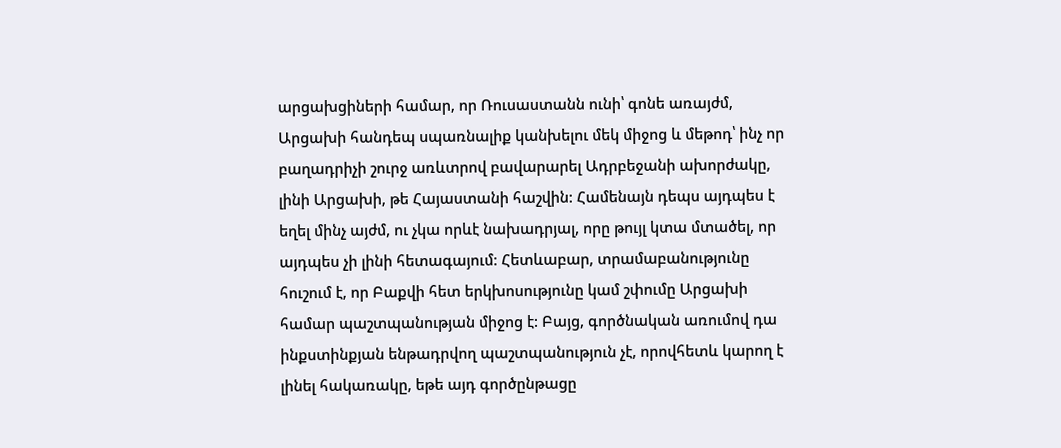արցախցիների համար, որ Ռուսաստանն ունի՝ գոնե առայժմ, Արցախի հանդեպ սպառնալիք կանխելու մեկ միջոց և մեթոդ՝ ինչ որ բաղադրիչի շուրջ առևտրով բավարարել Ադրբեջանի ախորժակը, լինի Արցախի, թե Հայաստանի հաշվին: Համենայն դեպս այդպես է եղել մինչ այժմ, ու չկա որևէ նախադրյալ, որը թույլ կտա մտածել, որ այդպես չի լինի հետագայում: Հետևաբար, տրամաբանությունը հուշում է, որ Բաքվի հետ երկխոսությունը կամ շփումը Արցախի համար պաշտպանության միջոց է: Բայց, գործնական առումով դա ինքստինքյան ենթադրվող պաշտպանություն չէ, որովհետև կարող է լինել հակառակը, եթե այդ գործընթացը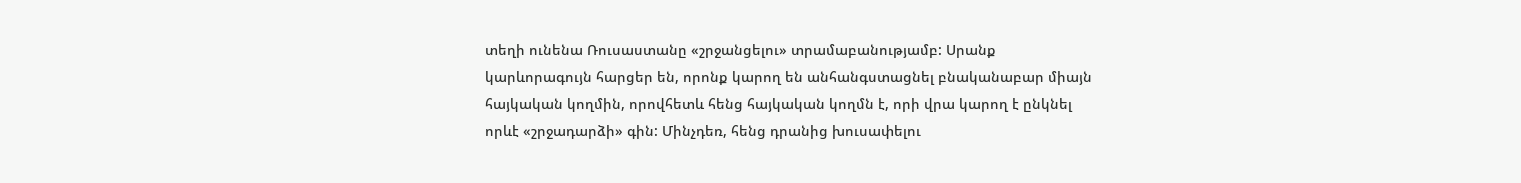տեղի ունենա Ռուսաստանը «շրջանցելու» տրամաբանությամբ: Սրանք կարևորագույն հարցեր են, որոնք կարող են անհանգստացնել բնականաբար միայն հայկական կողմին, որովհետև հենց հայկական կողմն է, որի վրա կարող է ընկնել որևէ «շրջադարձի» գին: Մինչդեռ, հենց դրանից խուսափելու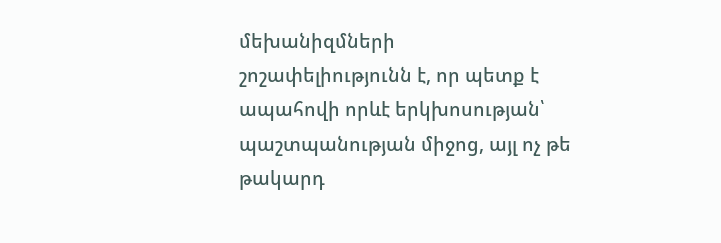մեխանիզմների շոշափելիությունն է, որ պետք է ապահովի որևէ երկխոսության՝ պաշտպանության միջոց, այլ ոչ թե թակարդ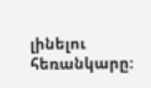լինելու հեռանկարը: